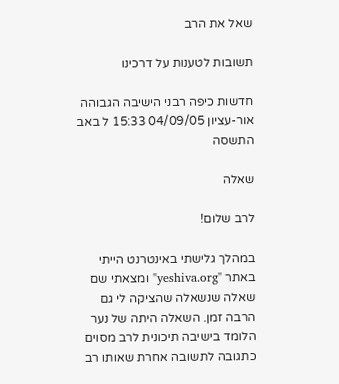שאל את הרב

תשובות לטענות על דרכינו

חדשות כיפה רבני הישיבה הגבוהה אור-עציון 04/09/05 15:33 ל באב התשסה

שאלה

לרב שלום!

במהלך גלישתי באינטרנט הייתי באתר "yeshiva.org" ומצאתי שם שאלה שנשאלה שהציקה לי גם הרבה זמן. השאלה היתה של נער הלומד בישיבה תיכונית לרב מסוים כתגובה לתשובה אחרת שאותו רב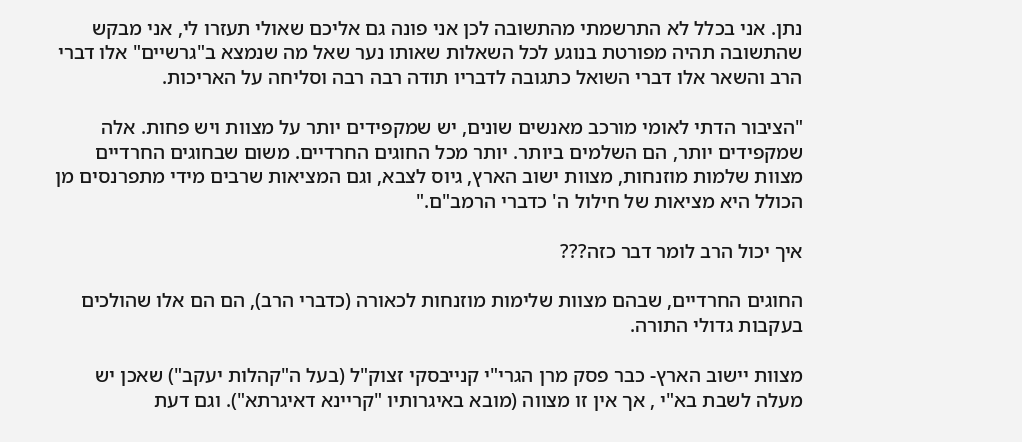נתן. אני בכלל לא התרשמתי מהתשובה לכן אני פונה גם אליכם שאולי תעזרו לי, אני מבקש שהתשובה תהיה מפורטת בנוגע לכל השאלות שאותו נער שאל מה שנמצא ב"גרשיים" אלו דברי הרב והשאר אלו דברי השואל כתגובה לדבריו תודה רבה רבה וסליחה על האריכות.

"הציבור הדתי לאומי מורכב מאנשים שונים, יש שמקפידים יותר על מצוות ויש פחות. אלה שמקפידים יותר, הם השלמים ביותר. יותר מכל החוגים החרדיים. משום שבחוגים החרדיים מצוות שלמות מוזנחות, מצוות ישוב הארץ, גיוס לצבא, וגם המציאות שרבים מידי מתפרנסים מן הכולל היא מציאות של חילול ה' כדברי הרמב"ם."

איך יכול הרב לומר דבר כזה???

החוגים החרדיים, שבהם מצוות שלימות מוזנחות לכאורה (כדברי הרב), הם הם אלו שהולכים בעקבות גדולי התורה.

מצוות יישוב הארץ- כבר פסק מרן הגרי"י קנייבסקי זצוק"ל (בעל ה"קהלות יעקב") שאכן יש מעלה לשבת בא"י , אך אין זו מצווה (מובא באיגרותיו "קריינא דאיגרתא"). וגם דעת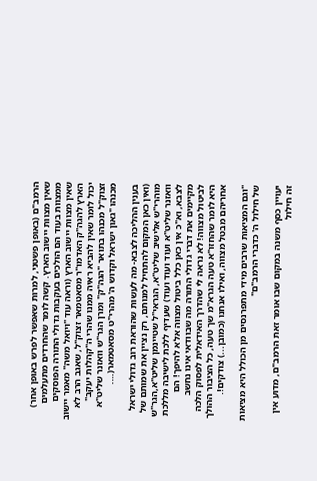הרמב"ם (באופן פשטני, למרות שאפשר לפרש באופן אחר) שאין מצוות יישוב הארץ. קשה לומר שהחרדים מתעלמים ממצוות בעוד הם הולכים בעקבות גדולי התורה הפוסקים שאין מצוות יישוב הארץ (וראה עוד "ויואל משה" מאמר יישוב הארץ להגה"ק האדמו"ר מסאטמאר זצוק"ל, שאגב הרב לא יכול לומר שאין להביא ראיה ממנו שהרי ה"קהלות יעקב" זצוק"ל מכנהו בתואר "הגה"ק" ומרן הגר"ש וואזנר שליט"א מכנהו "גאון ישראל וקדוש ה' מהרי"ט מסאטמאר(….

בענין ההליכה לצבא- מה לעשות שהוראת רוב גדולי ישראל (ואין כאן המקום להתחיל למנותם, רק נציין את שמותם של מוהרי"ש אלישיב שליט"א, הגראי"ל שטיינמן שליט"א,הגר"ש וואזנר שליט"א ועוד ועוד ועוד) שעדיף ללכת לישיבה מללכת לצבא, וא"כ אין כאן כלל ביטול מצווה אלא להיפך! הם מקיימים את דברי גדולי התורה מה שבוודאי אינו נחשב לביטול מצווה! לא נראה לי שהדרך האידאלית לפסוק הלכה היא לומר שהחזו"א טעה הגרא"מ שך טעה, כל הציבור ההולך אחריהם מבטל מצווה, ואילו אנחנו (כמובן...) צודקים!.

"וגם המציאות שרבים מידי מתפרנסים מן הכולל היא מציאות של חילול ה' כדברי הרמב"ם"

יעויין כסף משנה במקום שבו אומר זאת הרמב"ם, מדוע אין זה חילול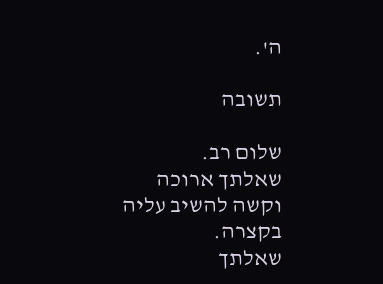ה'.

תשובה

שלום רב.
שאלתך ארוכה וקשה להשיב עליה בקצרה.
שאלתך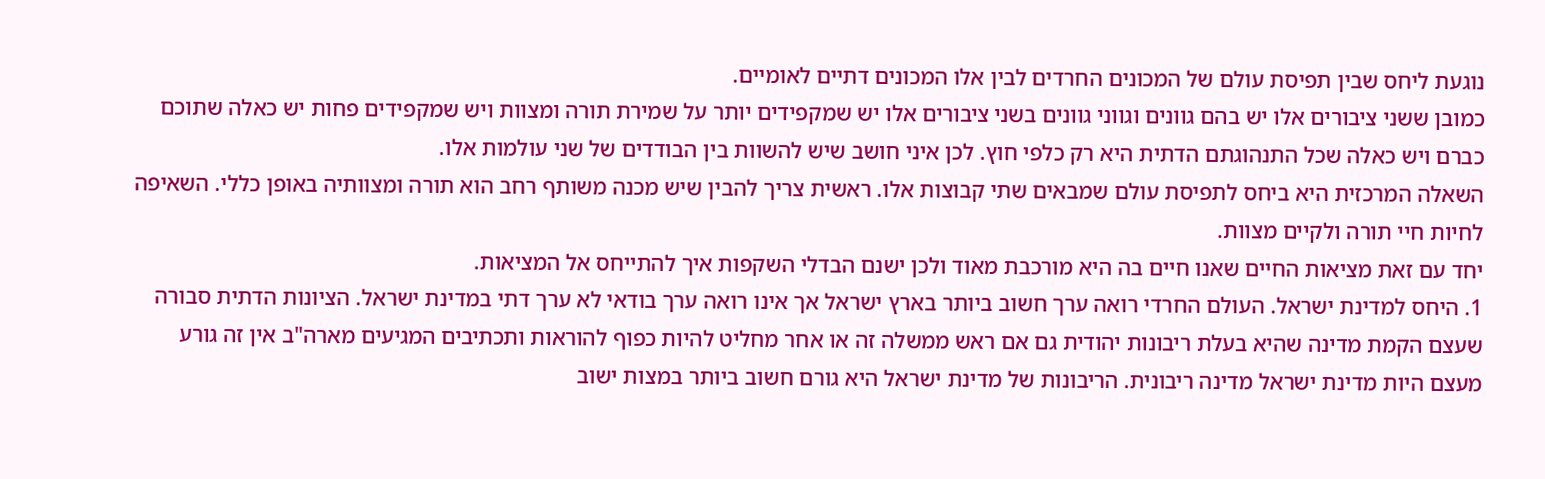נוגעת ליחס שבין תפיסת עולם של המכונים החרדים לבין אלו המכונים דתיים לאומיים.
כמובן ששני ציבורים אלו יש בהם גוונים וגווני גוונים בשני ציבורים אלו יש שמקפידים יותר על שמירת תורה ומצוות ויש שמקפידים פחות יש כאלה שתוכם כברם ויש כאלה שכל התנהוגתם הדתית היא רק כלפי חוץ. לכן איני חושב שיש להשוות בין הבודדים של שני עולמות אלו.
השאלה המרכזית היא ביחס לתפיסת עולם שמבאים שתי קבוצות אלו. ראשית צריך להבין שיש מכנה משותף רחב הוא תורה ומצוותיה באופן כללי. השאיפה לחיות חיי תורה ולקיים מצוות.
יחד עם זאת מציאות החיים שאנו חיים בה היא מורכבת מאוד ולכן ישנם הבדלי השקפות איך להתייחס אל המציאות.
1. היחס למדינת ישראל. העולם החרדי רואה ערך חשוב ביותר בארץ ישראל אך אינו רואה ערך בודאי לא ערך דתי במדינת ישראל. הציונות הדתית סבורה שעצם הקמת מדינה שהיא בעלת ריבונות יהודית גם אם ראש ממשלה זה או אחר מחליט להיות כפוף להוראות ותכתיבים המגיעים מארה"ב אין זה גורע מעצם היות מדינת ישראל מדינה ריבונית. הריבונות של מדינת ישראל היא גורם חשוב ביותר במצות ישוב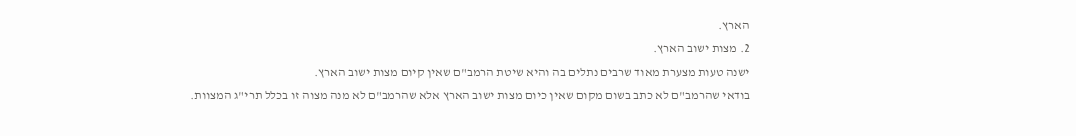הארץ.
2. מצות ישוב הארץ.
ישנה טעות מצערת מאוד שרבים נתלים בה והיא שיטת הרמב"ם שאין קיום מצות ישוב הארץ.
בודאי שהרמב"ם לא כתב בשום מקום שאין כיום מצות ישוב הארץ אלא שהרמב"ם לא מנה מצוה זו בכלל תרי"ג המצוות.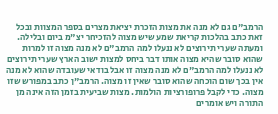הרמב"ם גם לא מנה את מצות הזכרת יציאת מצרים בספר המצוות ובכל זאת כתב בהלכות קריאת שמע שיש מצוה להזכיחר יצ"מ ביום ובלילה. ומעתה שערי תירוצים לא ננעלו למה הרמב"ם לא מנה מצוה זו למרות שהוא סובר שהיא מצוה אותו דבר ביחס למצות ישוב הארץ שערי תירוצים לא ננעלו למה הרמב"ם לא מנה מצוה זו אבל בודאי שעובדה שהוא לא מנה אין בכך שום הוכחה שהוא סובר שאין זו מצוה. הרמב"ן כתב במפורש שזו מצוה. כדי לקבל פרופורציות הולמות. מצות שביעית בזמן הזה אינה מן התורה ויש אומרים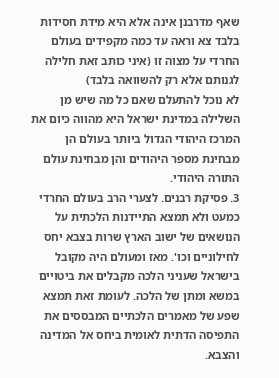שאף מדרבנן אינה אלא היא מידת חסידות בלבד צא וראה עד כמה מקפידים בעולם החרדי על מצוה זו (איני כותב זאת חלילה לגנותם אלא רק להשוואה בלבד)
לא נוכל להתעלם שאם כל מה שיש מן השלילה במדינת ישראל היא מהווה כיום את המרכז היהודי הגדול ביותר בעולם הן מבחינת מספר היהודים והן מבחינת עולם התורה היהודי.
3. פסיקת רבנים. לצערי הרב בעולם החרדי כמעט ולא תמצא התיידנות הלכתית על הנושאים של ישוב הארץ שרות בצבא יחס לחילוניים וכו'. מאז ומעולם היה מקובל בישראל שעניני הלכה מקבלים את ביטויים במשא ומתן של הלכה. לעומת זאת תמצא שפע של מאמרים הלכתיים המבססים את התפיסה הדתית לאומית ביחס אל המדינה והצבא.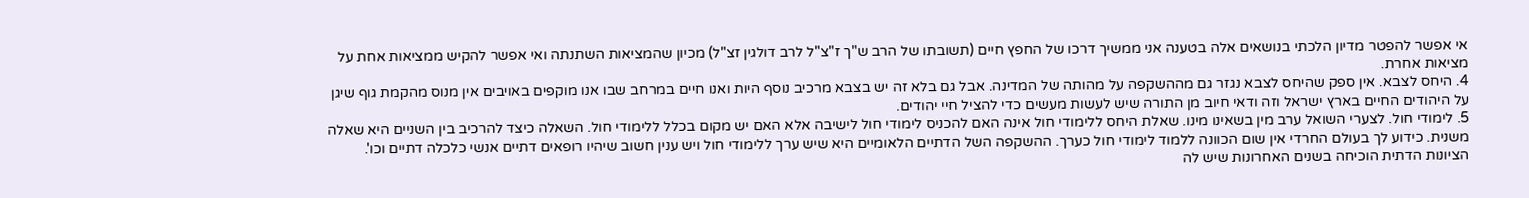אי אפשר להפטר מדיון הלכתי בנושאים אלה בטענה אני ממשיך דרכו של החפץ חיים (תשובתו של הרב ש"ך ז"צ"ל לרב דולגין זצ"ל) מכיון שהמציאות השתנתה ואי אפשר להקיש ממציאות אחת על מציאות אחרת.
4. היחס לצבא. אין ספק שהיחס לצבא נגזר גם מההשקפה על מהותה של המדינה. אבל גם בלא זה יש בצבא מרכיב נוסף היות ואנו חיים במרחב שבו אנו מוקפים באויבים אין מנוס מהקמת גוף שיגן על היהודים החיים בארץ ישראל וזה ודאי חיוב מן התורה שיש לעשות מעשים כדי להציל חיי יהודים.
5. לימודי חול. לצערי השואל ערב מין בשאינו מינו. שאלת היחס ללימודי חול אינה האם להכניס לימודי חול לישיבה אלא האם יש מקום בכלל ללימודי חול. השאלה כיצד להרכיב בין השניים היא שאלה משנית. כידוע לך בעולם החרדי אין שום הכוונה ללמוד לימודי חול כערך. ההשקפה השל הדתיים הלאומיים היא שיש ערך ללימודי חול ויש ענין חשוב שיהיו רופאים דתיים אנשי כלכלה דתיים וכו'.
הציונות הדתית הוכיחה בשנים האחרונות שיש לה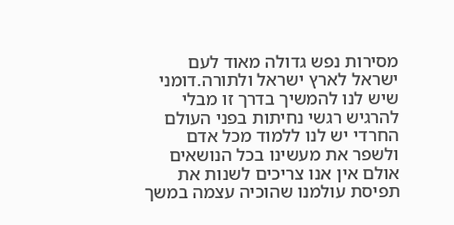מסירות נפש גדולה מאוד לעם ישראל לארץ ישראל ולתורה.דומני שיש לנו להמשיך בדרך זו מבלי להרגיש רגשי נחיתות בפני העולם החרדי יש לנו ללמוד מכל אדם ולשפר את מעשינו בכל הנושאים אולם אין אנו צריכים לשנות את תפיסת עולמנו שהוכיה עצמה במשך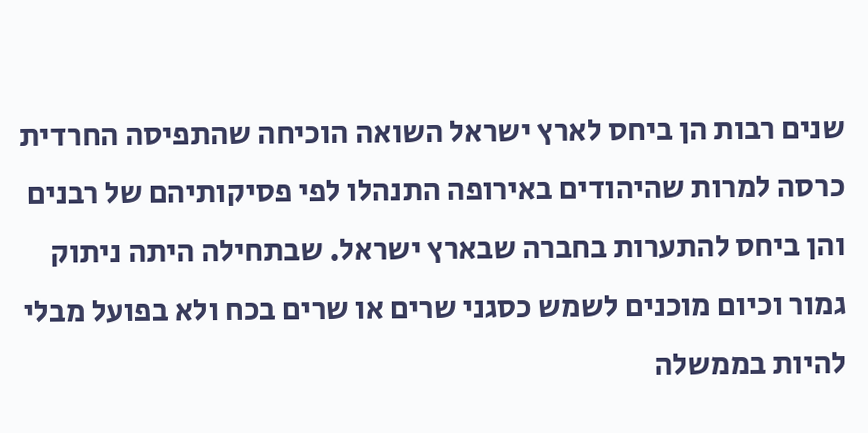שנים רבות הן ביחס לארץ ישראל השואה הוכיחה שהתפיסה החרדית כרסה למרות שהיהודים באירופה התנהלו לפי פסיקותיהם של רבנים והן ביחס להתערות בחברה שבארץ ישראל. שבתחילה היתה ניתוק גמור וכיום מוכנים לשמש כסגני שרים או שרים בכח ולא בפועל מבלי להיות בממשלה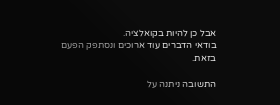אבל כן להיות בקואלציה.
בודאי הדברים עוד ארוכים ונסתפק הפעם בזאת.

התשובה ניתנה על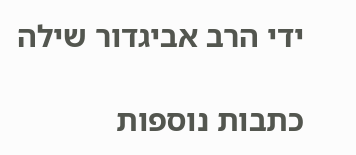ידי הרב אביגדור שילה

כתבות נוספות